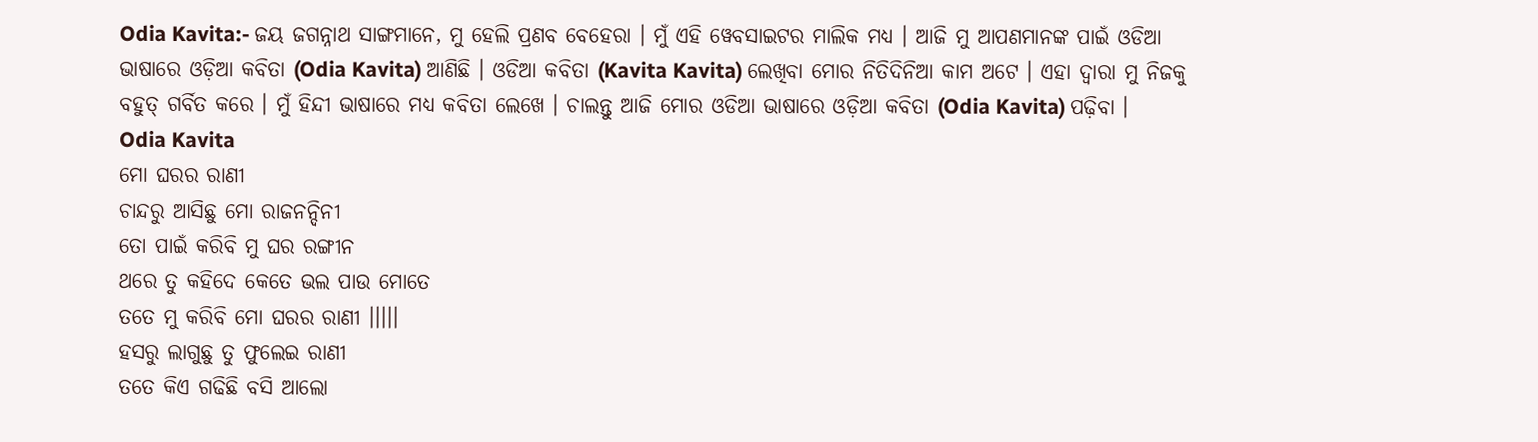Odia Kavita:- ଜୟ ଜଗନ୍ନାଥ ସାଙ୍ଗମାନେ, ମୁ ହେଲି ପ୍ରଣବ ବେହେରା । ମୁଁ ଏହି ୱେବସାଇଟର ମାଲିକ ମଧ୍ୟ । ଆଜି ମୁ ଆପଣମାନଙ୍କ ପାଇଁ ଓଡିଆ ଭାଷାରେ ଓଡ଼ିଆ କବିତା (Odia Kavita) ଆଣିଛି । ଓଡିଆ କବିତା (Kavita Kavita) ଲେଖିବା ମୋର ନିତିଦିନିଆ କାମ ଅଟେ । ଏହା ଦ୍ବାରା ମୁ ନିଜକୁ ବହୁତ୍ ଗର୍ବିତ କରେ । ମୁଁ ହିନ୍ଦୀ ଭାଷାରେ ମଧ୍ୟ କବିତା ଲେଖେ । ଚାଲନ୍ତୁ ଆଜି ମୋର ଓଡିଆ ଭାଷାରେ ଓଡ଼ିଆ କବିତା (Odia Kavita) ପଢ଼ିବା ।
Odia Kavita
ମୋ ଘରର ରାଣୀ
ଚାନ୍ଦରୁ ଆସିଛୁ ମୋ ରାଜନନ୍ଦିନୀ
ତୋ ପାଇଁ କରିବି ମୁ ଘର ରଙ୍ଗୀନ
ଥରେ ତୁ କହିଦେ କେତେ ଭଲ ପାଉ ମୋତେ
ତତେ ମୁ କରିବି ମୋ ଘରର ରାଣୀ ।।।।।
ହସରୁ ଲାଗୁଛୁ ତୁ ଫୁଲେଇ ରାଣୀ
ତତେ କିଏ ଗଢିଛି ବସି ଆଲୋ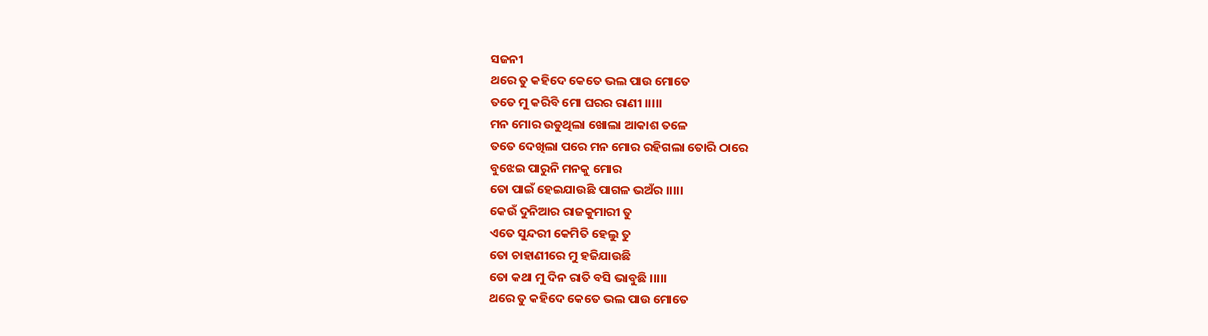ସଜନୀ
ଥରେ ତୁ କହିଦେ କେତେ ଭଲ ପାଉ ମୋତେ
ତତେ ମୁ କରିବି ମୋ ଘରର ରାଣୀ ।।।।।
ମନ ମୋର ଉଡୁଥିଲା ଖୋଲା ଆକାଶ ତଳେ
ତତେ ଦେଖିଲା ପରେ ମନ ମୋର ରହିଗଲା ତୋରି ଠାରେ
ବୁଝେଇ ପାରୁନି ମନକୁ ମୋର
ତୋ ପାଇଁ ହେଇଯାଉଛି ପାଗଳ ଭଅଁର ।।।।।
କେଉଁ ଦୁନିଆର ରାଜକୁମାରୀ ତୁ
ଏତେ ସୁନ୍ଦରୀ କେମିତି ହେଲୁ ତୁ
ତୋ ଚାହାଣୀରେ ମୁ ହଜିଯାଉଛି
ତୋ କଥା ମୁ ଦିନ ରାତି ବସି ଭାବୁଛି ।।।।।
ଥରେ ତୁ କହିଦେ କେତେ ଭଲ ପାଉ ମୋତେ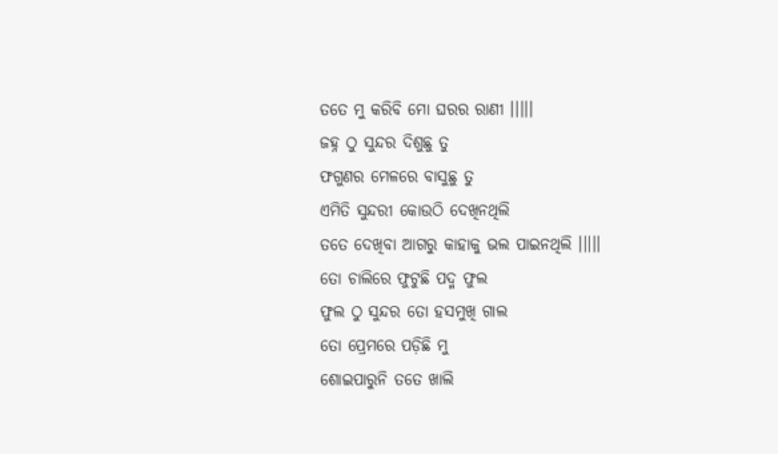ତତେ ମୁ କରିବି ମୋ ଘରର ରାଣୀ ।।।।।
ଜହ୍ନ ଠୁ ସୁନ୍ଦର ଦିଶୁଛୁ ତୁ
ଫଗୁଣର ମେଳରେ ବାସୁଛୁ ତୁ
ଏମିତି ସୁନ୍ଦରୀ କୋଉଠି ଦେଖିନଥିଲି
ତତେ ଦେଖିବା ଆଗରୁ କାହାକୁ ଭଲ ପାଇନଥିଲି ।।।।।
ତୋ ଚାଲିରେ ଫୁଟୁଛି ପଦ୍ମ ଫୁଲ
ଫୁଲ ଠୁ ସୁନ୍ଦର ତୋ ହସମୁଖି ଗାଲ
ତୋ ପ୍ରେମରେ ପଡ଼ିଛି ମୁ
ଶୋଇପାରୁନି ତତେ ଖାଲି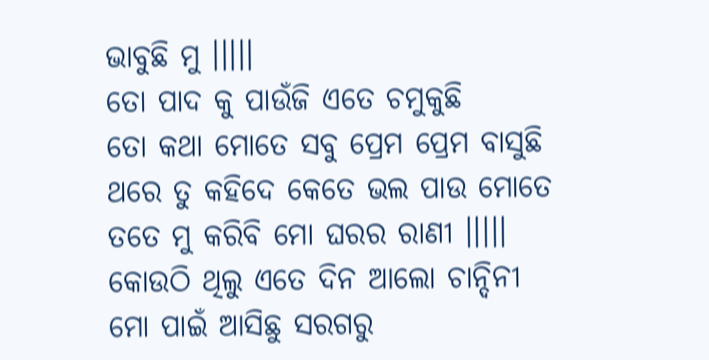ଭାବୁଛି ମୁ ।।।।।
ତୋ ପାଦ କୁ ପାଉଁଜି ଏତେ ଚମୁକୁଛି
ତୋ କଥା ମୋତେ ସବୁ ପ୍ରେମ ପ୍ରେମ ବାସୁଛି
ଥରେ ତୁ କହିଦେ କେତେ ଭଲ ପାଉ ମୋତେ
ତତେ ମୁ କରିବି ମୋ ଘରର ରାଣୀ ।।।।।
କୋଉଠି ଥିଲୁ ଏତେ ଦିନ ଆଲୋ ଚାନ୍ଦିନୀ
ମୋ ପାଇଁ ଆସିଛୁ ସରଗରୁ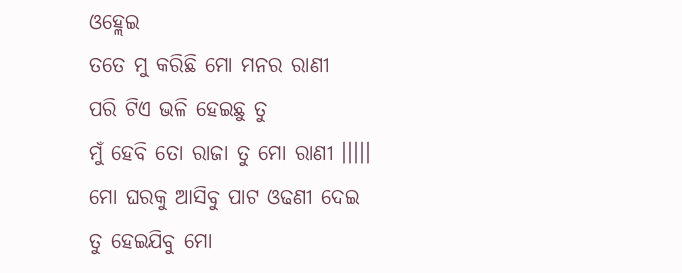ଓହ୍ଲେଇ
ତତେ ମୁ କରିଛି ମୋ ମନର ରାଣୀ
ପରି ଟିଏ ଭଳି ହେଇଛୁ ତୁ
ମୁଁ ହେବି ତୋ ରାଜା ତୁ ମୋ ରାଣୀ ।।।।।
ମୋ ଘରକୁ ଆସିବୁ ପାଟ ଓଢଣୀ ଦେଇ
ତୁ ହେଇଯିବୁ ମୋ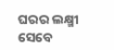ଘରର ଲକ୍ଷ୍ମୀ
ସେବେ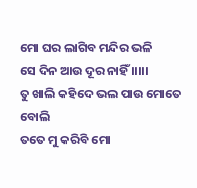ମୋ ଘର ଲାଗିବ ମନ୍ଦିର ଭଳି
ସେ ଦିନ ଆଉ ଦୂର ନାହିଁ ।।।।।
ତୁ ଖାଲି କହିଦେ ଭଲ ପାଉ ମୋତେ ବୋଲି
ତତେ ମୁ କରିବି ମୋ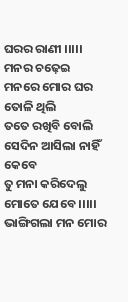ଘରର ରାଣୀ ।।।।।
ମନର ଚଢ଼େଇ
ମନରେ ମୋର ଘର ତୋଳି ଥିଲି
ତତେ ରଖିବି ବୋଲି
ସେଦିନ ଆସିଲା ନାହିଁ କେବେ
ତୁ ମନା କରିଦେଲୁ ମୋତେ ଯେବେ ।।।।।
ଭାଙ୍ଗିଗଲା ମନ ମୋର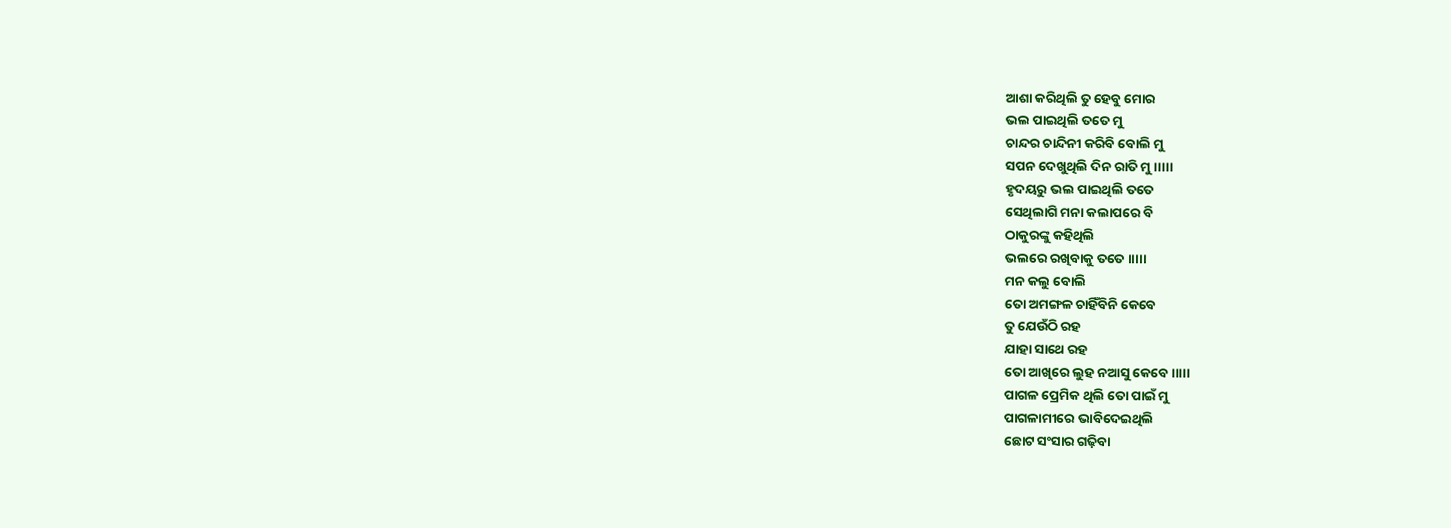ଆଶା କରିଥିଲି ତୁ ହେବୁ ମୋର
ଭଲ ପାଇଥିଲି ତତେ ମୁ
ଚାନ୍ଦର ଚାନ୍ଦିନୀ କରିବି ବୋଲି ମୁ
ସପନ ଦେଖୁଥିଲି ଦିନ ରାତି ମୁ ।।।।।
ହୃଦୟରୁ ଭଲ ପାଇଥିଲି ତତେ
ସେଥିଲାଗି ମନା କଲାପରେ ବି
ଠାକୁରଙ୍କୁ କହିଥିଲି
ଭଲରେ ରଖିବାକୁ ତତେ ।।।।।
ମନ କଲୁ ବୋଲି
ତୋ ଅମଙ୍ଗଳ ଚାହିଁବିନି କେବେ
ତୁ ଯେଉଁଠି ରହ
ଯାହା ସାଥେ ରହ
ତୋ ଆଖିରେ ଲୁହ ନଆସୁ କେବେ ।।।।।
ପାଗଳ ପ୍ରେମିକ ଥିଲି ତୋ ପାଇଁ ମୁ
ପାଗଳାମୀରେ ଭାବିଦେଇଥିଲି
ଛୋଟ ସଂସାର ଗଢ଼ିବା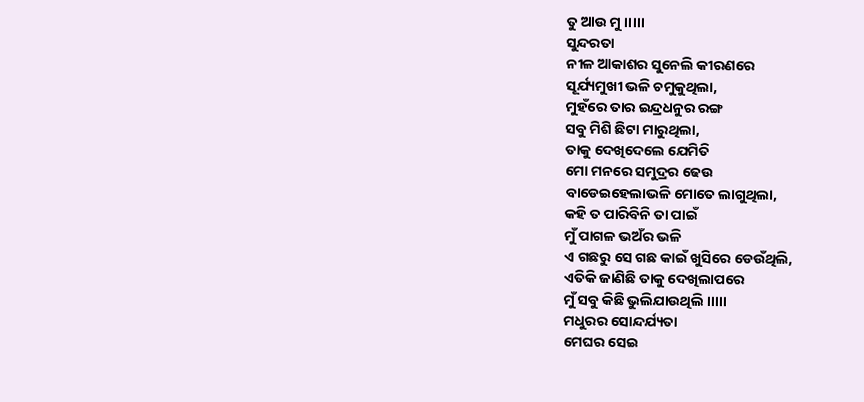ତୁ ଆଉ ମୁ ।।।।।
ସୁନ୍ଦରତା
ନୀଳ ଆକାଶର ସୁନେଲି କୀରଣରେ
ସୂର୍ଯ୍ୟମୁଖୀ ଭଳି ଚମୁକୁଥିଲା,
ମୁହଁରେ ତାର ଇନ୍ଦ୍ରଧନୁର ରଙ୍ଗ
ସବୁ ମିଶି ଛିଟା ମାରୁଥିଲା,
ତାକୁ ଦେଖିଦେଲେ ଯେମିତି
ମୋ ମନରେ ସମୁଦ୍ରର ଢେଉ
ବାଡେଇହେଲାଭଳି ମୋତେ ଲାଗୁଥିଲା,
କହି ତ ପାରିବିନି ତା ପାଇଁ
ମୁଁ ପାଗଳ ଭଅଁର ଭଳି
ଏ ଗଛରୁ ସେ ଗଛ କାଇଁ ଖୁସିରେ ଡେଉଁଥିଲି,
ଏତିକି ଜାଣିଛି ତାକୁ ଦେଖିଲାପରେ
ମୁଁ ସବୁ କିଛି ଭୁଲିଯାଉଥିଲି ।।।।।
ମଧୁରର ସୋନ୍ଦର୍ଯ୍ୟତା
ମେଘର ସେଇ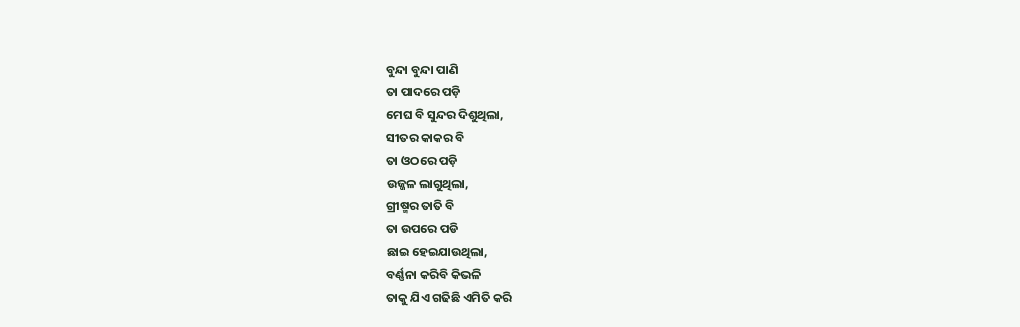ବୁନ୍ଦା ବୁନ୍ଦା ପାଣି
ତା ପାଦରେ ପଡ଼ି
ମେଘ ବି ସୁନ୍ଦର ଦିଶୁଥିଲା,
ସୀତର କାକର ବି
ତା ଓଠରେ ପଡ଼ି
ଉଜ୍ଜଳ ଲାଗୁଥିଲା,
ଗ୍ରୀଷ୍ମର ତାତି ବି
ତା ଉପରେ ପଡି
ଛାଇ ହେଇଯାଉଥିଲା,
ବର୍ଣ୍ଣନା କରିବି କିଭଳି
ତାକୁ ଯିଏ ଗଢିଛି ଏମିତି କରି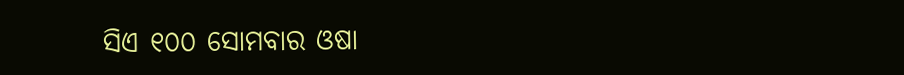ସିଏ ୧୦୦ ସୋମବାର ଓଷା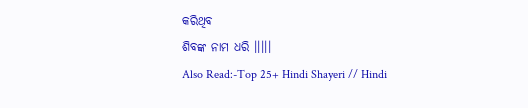କରିଥିବ
ଶିବଙ୍କ ନାମ ଧରି ।।।।।
Also Read:-Top 25+ Hindi Shayeri // Hindi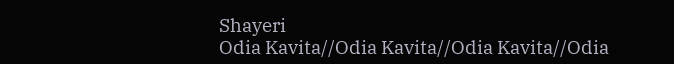Shayeri
Odia Kavita//Odia Kavita//Odia Kavita//Odia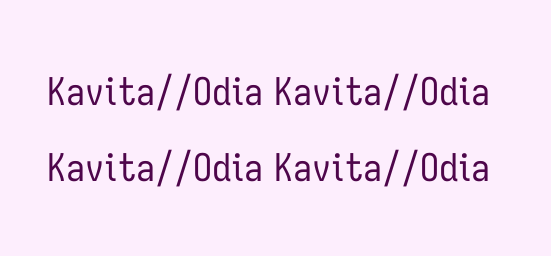Kavita//Odia Kavita//Odia Kavita//Odia Kavita//Odia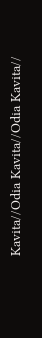Kavita//Odia Kavita//Odia Kavita//